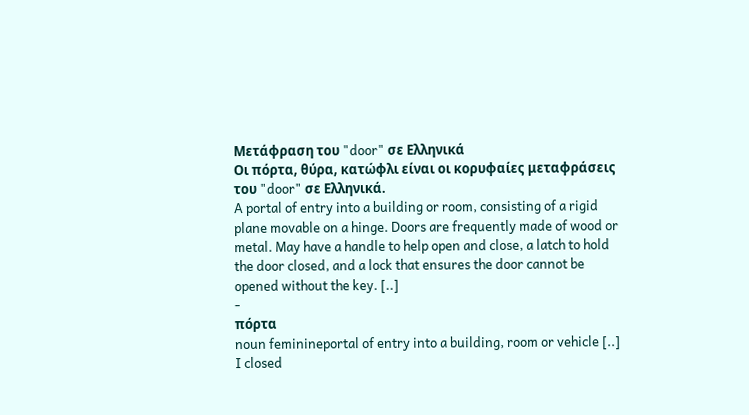Μετάφραση του "door" σε Ελληνικά
Οι πόρτα, θύρα, κατώφλι είναι οι κορυφαίες μεταφράσεις του "door" σε Ελληνικά.
A portal of entry into a building or room, consisting of a rigid plane movable on a hinge. Doors are frequently made of wood or metal. May have a handle to help open and close, a latch to hold the door closed, and a lock that ensures the door cannot be opened without the key. [..]
-
πόρτα
noun feminineportal of entry into a building, room or vehicle [..]
I closed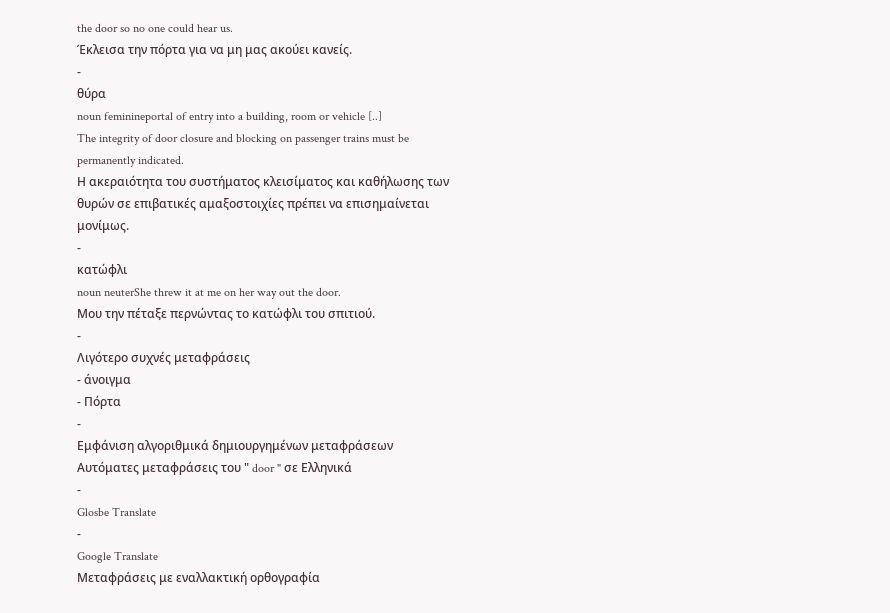the door so no one could hear us.
Έκλεισα την πόρτα για να μη μας ακούει κανείς.
-
θύρα
noun feminineportal of entry into a building, room or vehicle [..]
The integrity of door closure and blocking on passenger trains must be permanently indicated.
Η ακεραιότητα του συστήματος κλεισίματος και καθήλωσης των θυρών σε επιβατικές αμαξοστοιχίες πρέπει να επισημαίνεται μονίμως.
-
κατώφλι
noun neuterShe threw it at me on her way out the door.
Μου την πέταξε περνώντας το κατώφλι του σπιτιού.
-
Λιγότερο συχνές μεταφράσεις
- άνοιγμα
- Πόρτα
-
Εμφάνιση αλγοριθμικά δημιουργημένων μεταφράσεων
Αυτόματες μεταφράσεις του " door " σε Ελληνικά
-
Glosbe Translate
-
Google Translate
Μεταφράσεις με εναλλακτική ορθογραφία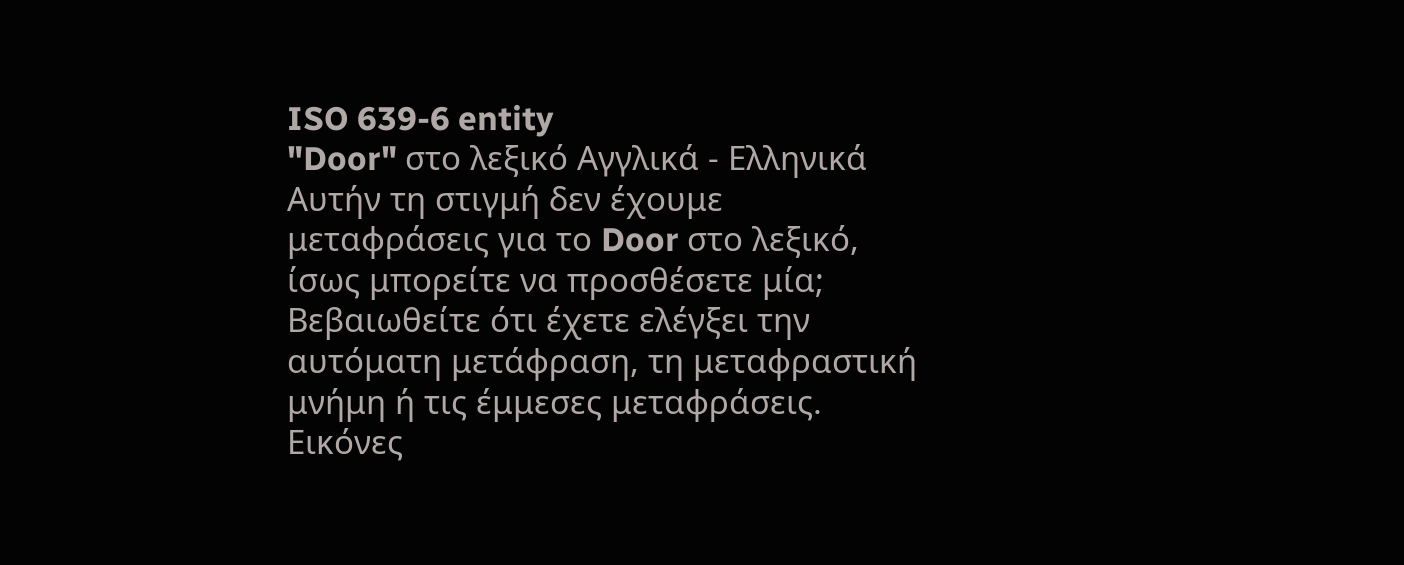ISO 639-6 entity
"Door" στο λεξικό Αγγλικά - Ελληνικά
Αυτήν τη στιγμή δεν έχουμε μεταφράσεις για το Door στο λεξικό, ίσως μπορείτε να προσθέσετε μία; Βεβαιωθείτε ότι έχετε ελέγξει την αυτόματη μετάφραση, τη μεταφραστική μνήμη ή τις έμμεσες μεταφράσεις.
Εικόνες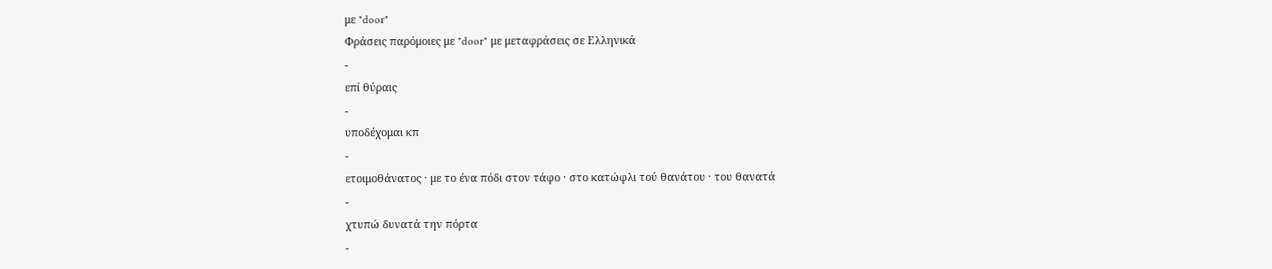με "door"
Φράσεις παρόμοιες με "door" με μεταφράσεις σε Ελληνικά
-
επί θύραις
-
υποδέχομαι κπ
-
ετοιμοθάνατος · με το ένα πόδι στον τάφο · στο κατώφλι τού θανάτου · του θανατά
-
χτυπώ δυνατά την πόρτα
-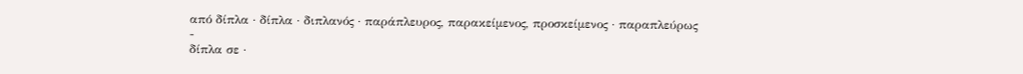από δίπλα · δίπλα · διπλανός · παράπλευρος, παρακείμενος, προσκείμενος · παραπλεύρως
-
δίπλα σε ·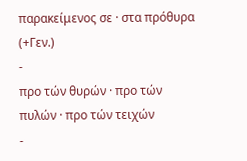παρακείμενος σε · στα πρόθυρα (+Γεν.)
-
προ τών θυρών · προ τών πυλών · προ τών τειχών
-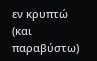εν κρυπτώ (και παραβύστω)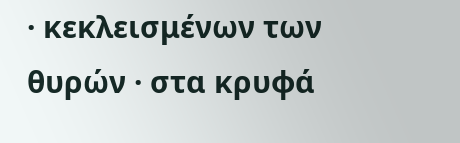· κεκλεισμένων των θυρών · στα κρυφά